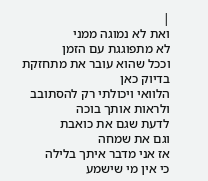|
ואת לא נמוגה ממני
לא מתפוגגת עם הזמן
וככל שהוא עובר את מתחזקת
בדיוק כאן
הלוואי ויכולתי רק להסתובב
ולראות אותך בוכה
לדעת שגם את כואבת
וגם את שמחה
אז אני מדבר איתך בלילה
כי אין מי שישמע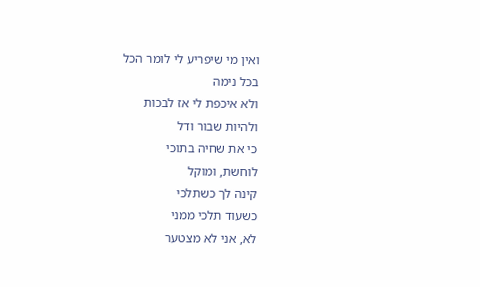ואין מי שיפריע לי לומר הכל
בכל נימה
ולא איכפת לי אז לבכות
ולהיות שבור ודל
כי את שחיה בתוכי
לוחשת, ומוקל
קינה לך כשתלכי
כשעוד תלכי ממני
לא, אני לא מצטער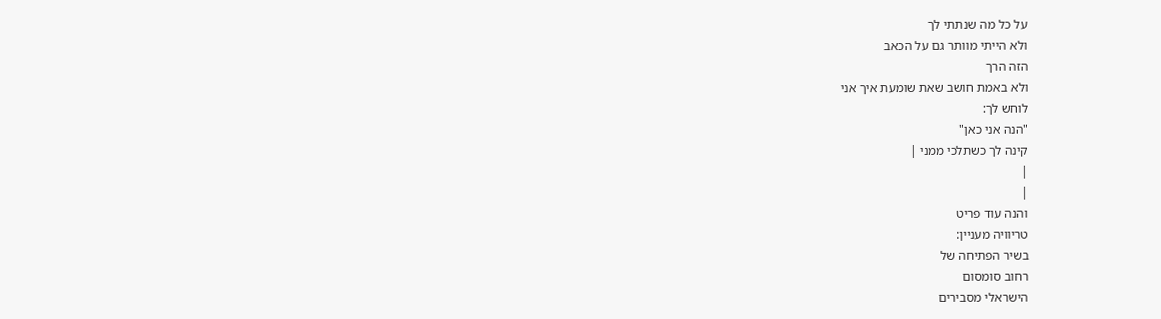על כל מה שנתתי לך
ולא הייתי מוותר גם על הכאב
הזה הרך
ולא באמת חושב שאת שומעת איך אני
לוחש לך:
"הנה אני כאן"
קינה לך כשתלכי ממני |
|
|
והנה עוד פריט
טריוויה מעניין:
בשיר הפתיחה של
רחוב סומסום
הישראלי מסבירים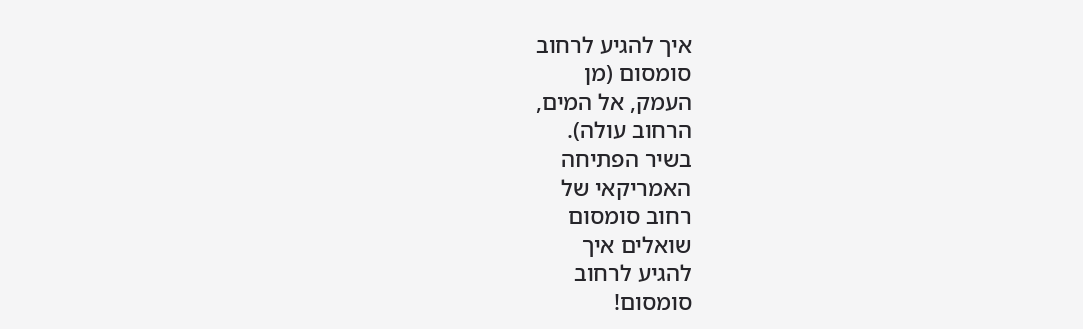איך להגיע לרחוב
סומסום (מן
העמק, אל המים,
הרחוב עולה).
בשיר הפתיחה
האמריקאי של
רחוב סומסום
שואלים איך
להגיע לרחוב
סומסום!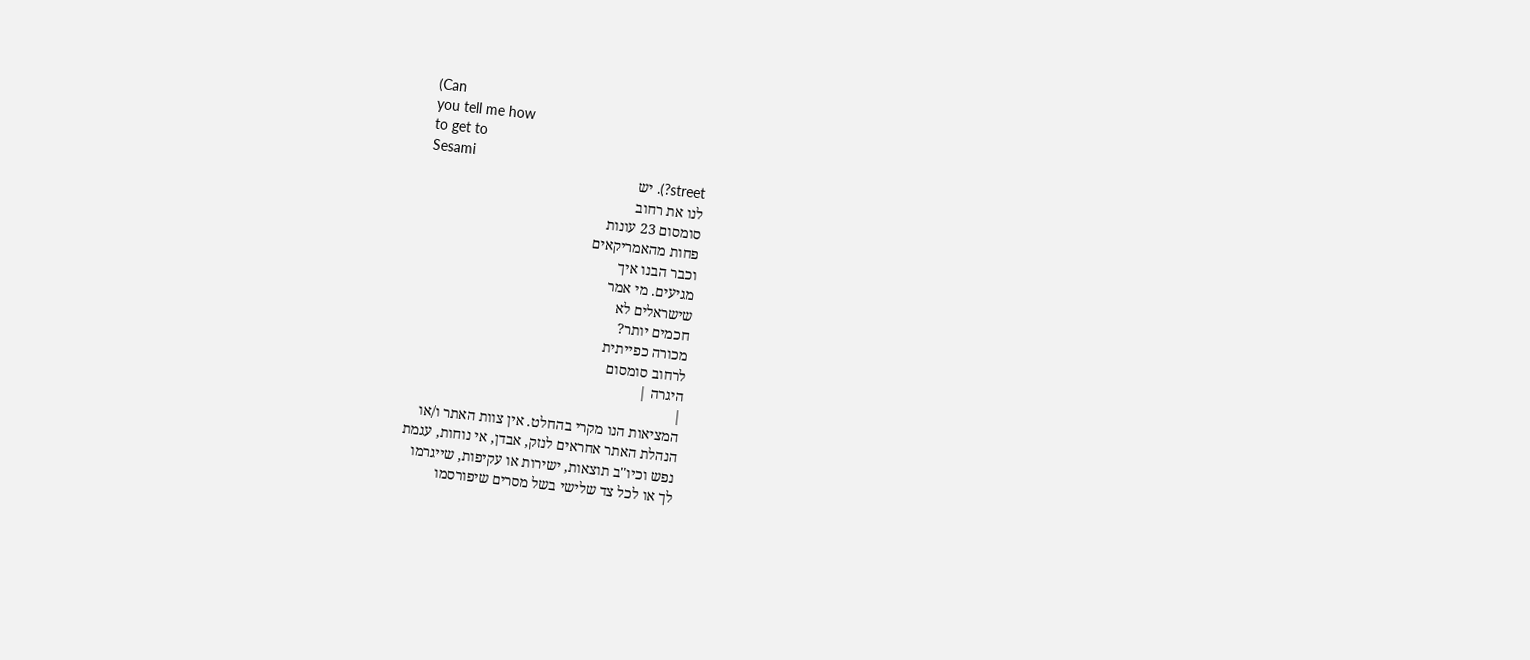(Can
you tell me how
to get to
Sesami
street?). יש
לנו את רחוב
סומסום 23 עונות
פחות מהאמריקאים
וכבר הבנו איך
מגיעים. מי אמר
שישראלים לא
חכמים יותר?
מכורה כפייתית
לרחוב סומסום
היגרה |
|
המציאות הנו מקרי בהחלט. אין צוות האתר ו/או
הנהלת האתר אחראים לנזק, אבדן, אי נוחות, עגמת
נפש וכיו''ב תוצאות, ישירות או עקיפות, שייגרמו
לך או לכל צד שלישי בשל מסרים שיפורסמו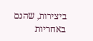ביצירות, שהנם באחריות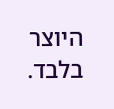היוצר בלבד.